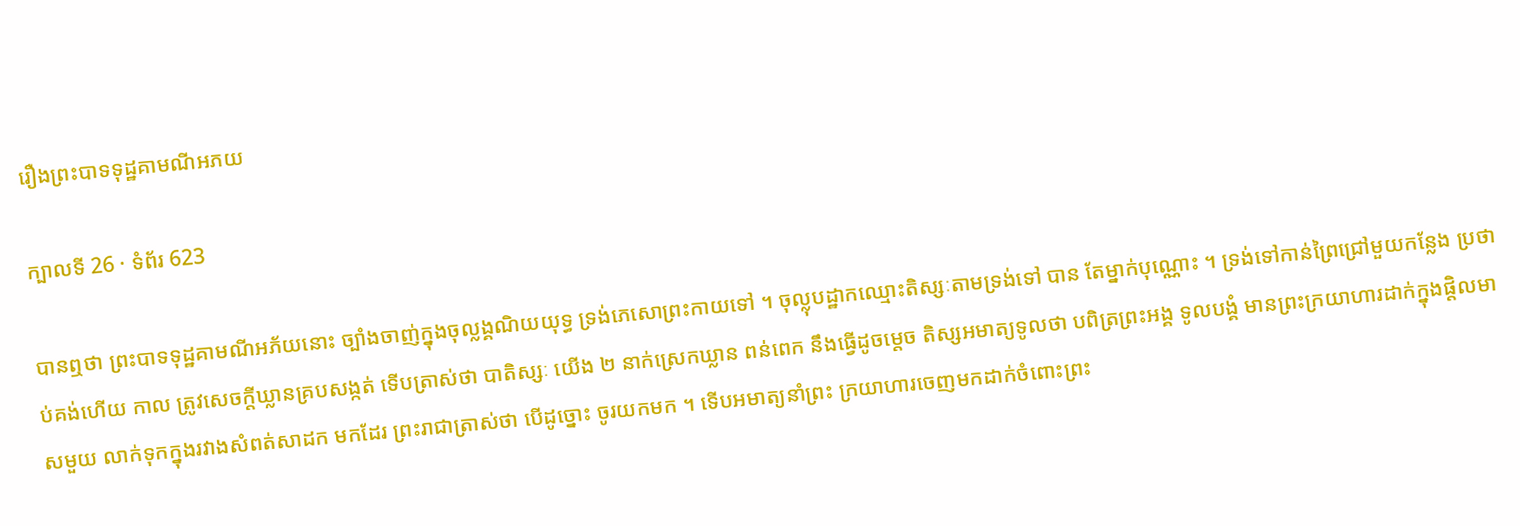រឿងព្រះបាទទុដ្ឋគាមណីអភយ

ក្បាលទី 26 · ទំព័រ 623

បានឮថា ព្រះបាទទុដ្ឋគាមណីអភ័យនោះ ច្បាំងចាញ់ក្នុងចុល្លង្គណិយយុទ្ធ ទ្រង់ភេសោព្រះកាយទៅ ។ ចុល្លុបដ្ឋាកឈ្មោះតិស្សៈតាមទ្រង់ទៅ បាន តែម្នាក់បុណ្ណោះ ។ ទ្រង់ទៅកាន់ព្រៃជ្រៅមួយកន្លែង ប្រថាប់គង់ហើយ កាល ត្រូវសេចក្តីឃ្លានគ្របសង្កត់ ទើបត្រាស់ថា បាតិស្សៈ យើង ២ នាក់ស្រេកឃ្លាន ពន់ពេក នឹងធ្វើដូចម្តេច តិស្សអមាត្យទូលថា បពិត្រព្រះអង្គ ទូលបង្គំ មានព្រះក្រយាហារដាក់ក្នុងផ្តិលមាសមួយ លាក់ទុកក្នុងរវាងសំពត់សាដក មកដែរ ព្រះរាជាត្រាស់ថា បើដូច្នោះ ចូរយកមក ។ ទើបអមាត្យនាំព្រះ ក្រយាហារចេញមកដាក់ចំពោះព្រះ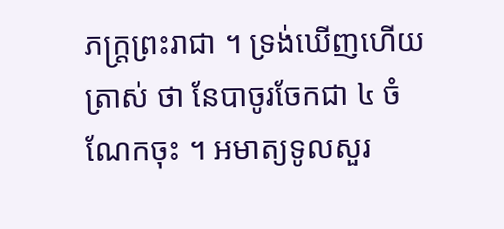ភក្ត្រព្រះរាជា ។ ទ្រង់ឃើញហើយត្រាស់ ថា នែបាចូរចែកជា ៤ ចំណែកចុះ ។ អមាត្យទូលសួរ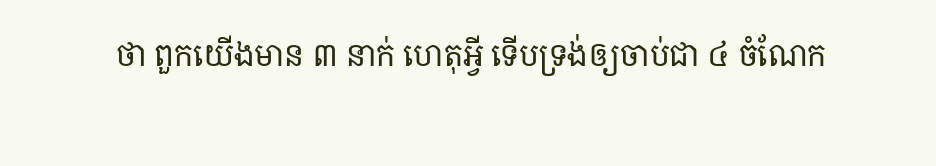ថា ពួកយើងមាន ៣ នាក់ ហេតុអ្វី ទើបទ្រង់ឲ្យចាប់ជា ៤ ចំណែក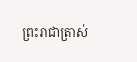ព្រះរាជាត្រាស់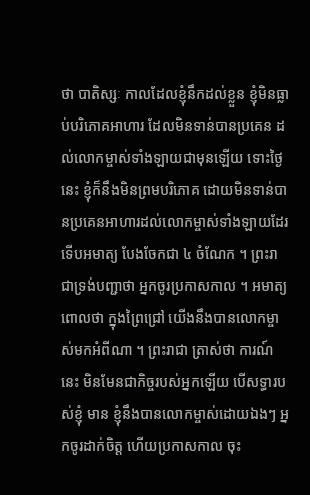ថា បាតិស្សៈ កាលដែលខ្ញុំនឹកដល់ខ្លួន ខ្ញុំមិនធ្លាប់បរិភោគអាហារ ដែលមិនទាន់បានប្រគេន ដល់លោកម្ចាស់ទាំងឡាយជាមុនឡើយ ទោះថ្ងៃនេះ ខ្ញុំក៏នឹងមិនព្រមបរិភោគ ដោយមិនទាន់បានប្រគេនអាហារដល់លោកម្ចាស់ទាំងឡាយដែរ ទើបអមាត្យ បែងចែកជា ៤ ចំណែក ។ ព្រះរាជាទ្រង់បញ្ជាថា អ្នកចូរប្រកាសកាល ។ អមាត្យពោលថា ក្នុងព្រៃជ្រៅ យើងនឹងបានលោកម្ចាស់មកអំពីណា ។ ព្រះរាជា ត្រាស់ថា ការណ៍នេះ មិនមែនជាកិច្ចរបស់អ្នកឡើយ បើសទ្ធារបស់ខ្ញុំ មាន ខ្ញុំនឹងបានលោកម្ចាស់ដោយឯងៗ អ្នកចូរដាក់ចិត្ត ហើយប្រកាសកាល ចុះ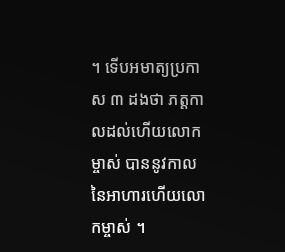។ ទើបអមាត្យប្រកាស ៣ ដងថា ភត្តកាលដល់ហើយលោកម្ចាស់ បាននូវកាលនៃអាហារហើយលោកម្ចាស់ ។